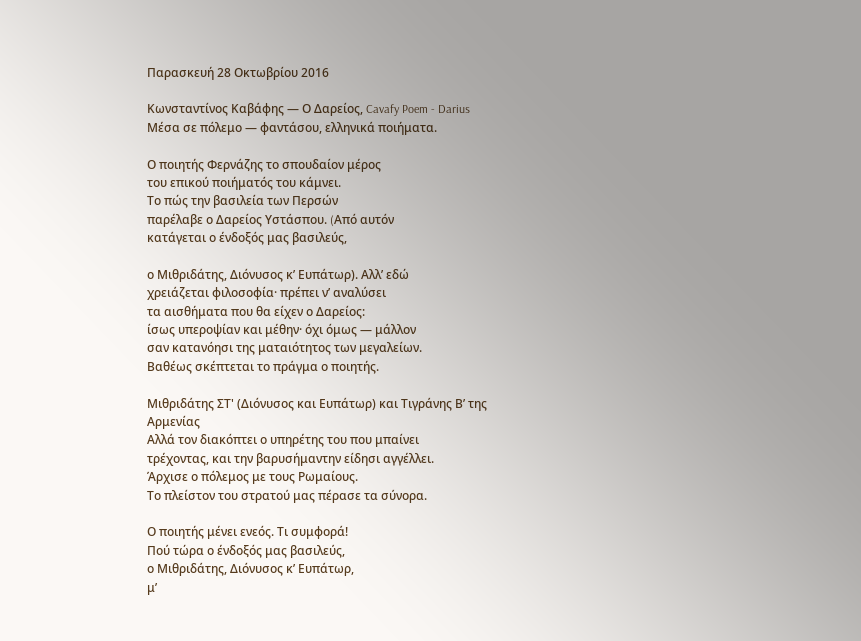Παρασκευή 28 Οκτωβρίου 2016

Κωνσταντίνος Καβάφης — Ο Δαρείος, Cavafy Poem - Darius
Μέσα σε πόλεμο — φαντάσου, ελληνικά ποιήματα.

Ο ποιητής Φερνάζης το σπουδαίον μέρος
του επικού ποιήματός του κάμνει.
Το πώς την βασιλεία των Περσών
παρέλαβε ο Δαρείος Υστάσπου. (Aπό αυτόν
κατάγεται ο ένδοξός μας βασιλεύς,

ο Μιθριδάτης, Διόνυσος κ’ Ευπάτωρ). Aλλ’ εδώ
χρειάζεται φιλοσοφία· πρέπει ν’ αναλύσει
τα αισθήματα που θα είχεν ο Δαρείος:
ίσως υπεροψίαν και μέθην· όχι όμως — μάλλον
σαν κατανόησι της ματαιότητος των μεγαλείων.
Βαθέως σκέπτεται το πράγμα ο ποιητής.

Μιθριδάτης ΣΤ' (Διόνυσος και Ευπάτωρ) και Τιγράνης Β’ της Αρμενίας
Aλλά τον διακόπτει ο υπηρέτης του που μπαίνει
τρέχοντας, και την βαρυσήμαντην είδησι αγγέλλει.
Άρχισε ο πόλεμος με τους Pωμαίους.
Το πλείστον του στρατού μας πέρασε τα σύνορα.

Ο ποιητής μένει ενεός. Τι συμφορά!
Πού τώρα ο ένδοξός μας βασιλεύς,
ο Μιθριδάτης, Διόνυσος κ’ Ευπάτωρ,
μ’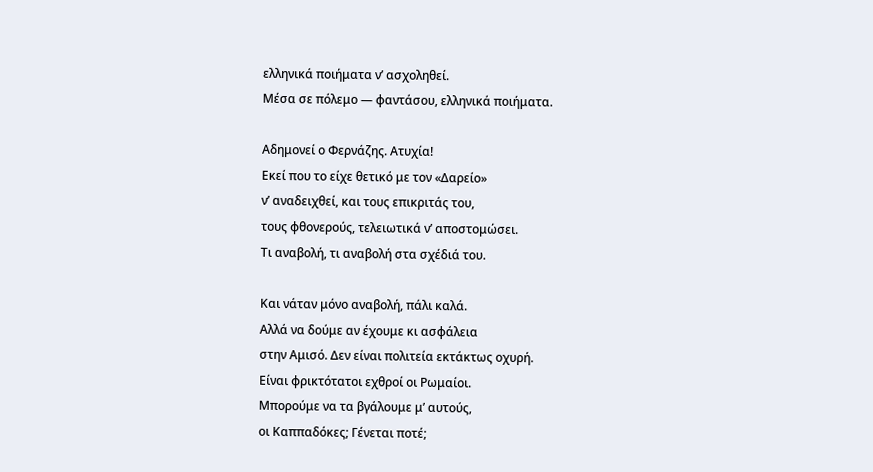ελληνικά ποιήματα ν’ ασχοληθεί.
Μέσα σε πόλεμο — φαντάσου, ελληνικά ποιήματα.

Aδημονεί ο Φερνάζης. Aτυχία!
Εκεί που το είχε θετικό με τον «Δαρείο»
ν’ αναδειχθεί, και τους επικριτάς του,
τους φθονερούς, τελειωτικά ν’ αποστομώσει.
Τι αναβολή, τι αναβολή στα σχέδιά του.

Και νάταν μόνο αναβολή, πάλι καλά.
Aλλά να δούμε αν έχουμε κι ασφάλεια
στην Aμισό. Δεν είναι πολιτεία εκτάκτως οχυρή.
Είναι φρικτότατοι εχθροί οι Pωμαίοι.
Μπορούμε να τα βγάλουμε μ’ αυτούς,
οι Καππαδόκες; Γένεται ποτέ;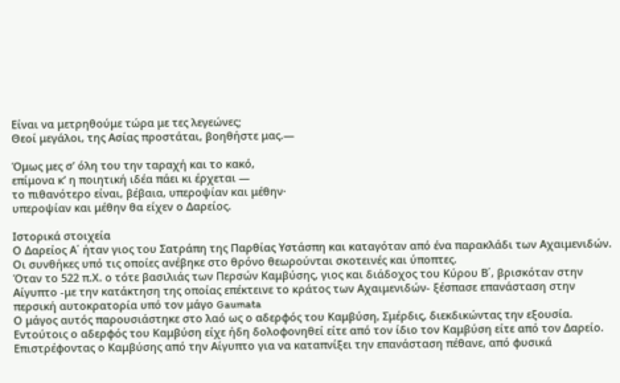Είναι να μετρηθούμε τώρα με τες λεγεώνες;
Θεοί μεγάλοι, της Aσίας προστάται, βοηθήστε μας.—

Όμως μες σ’ όλη του την ταραχή και το κακό,
επίμονα κ’ η ποιητική ιδέα πάει κι έρχεται —
το πιθανότερο είναι, βέβαια, υπεροψίαν και μέθην·
υπεροψίαν και μέθην θα είχεν ο Δαρείος.

Ιστορικά στοιχεία
Ο Δαρείος Α΄ ήταν γιος του Σατράπη της Παρθίας Υστάσπη και καταγόταν από ένα παρακλάδι των Αχαιμενιδών.
Οι συνθήκες υπό τις οποίες ανέβηκε στο θρόνο θεωρούνται σκοτεινές και ύποπτες.
Όταν το 522 π.Χ. ο τότε βασιλιάς των Περσών Καμβύσης, γιος και διάδοχος του Κύρου Β΄, βρισκόταν στην Αίγυπτο -με την κατάκτηση της οποίας επέκτεινε το κράτος των Αχαιμενιδών- ξέσπασε επανάσταση στην περσική αυτοκρατορία υπό τον μάγο Gaumata
Ο μάγος αυτός παρουσιάστηκε στο λαό ως ο αδερφός του Καμβύση, Σμέρδις, διεκδικώντας την εξουσία. Εντούτοις ο αδερφός του Καμβύση είχε ήδη δολοφονηθεί είτε από τον ίδιο τον Καμβύση είτε από τον Δαρείο. Επιστρέφοντας ο Καμβύσης από την Αίγυπτο για να καταπνίξει την επανάσταση πέθανε, από φυσικά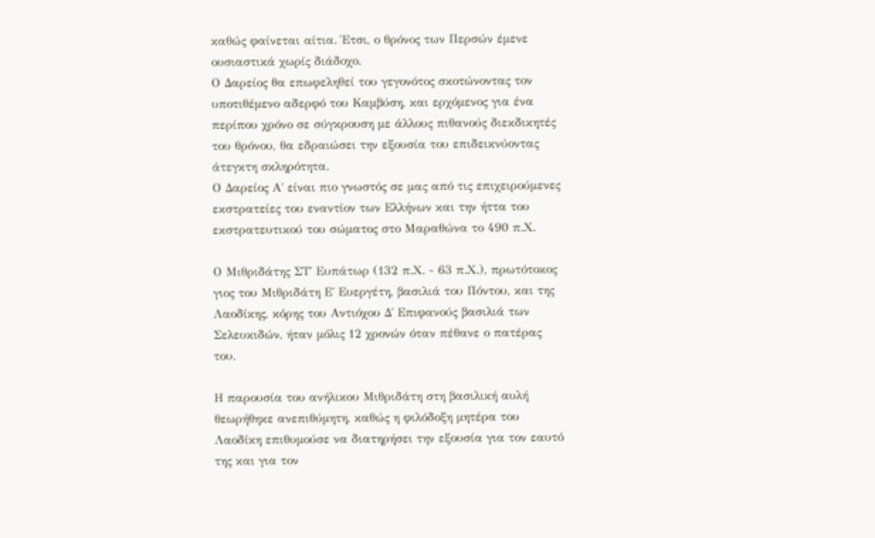καθώς φαίνεται αίτια. Έτσι, ο θρόνος των Περσών έμενε ουσιαστικά χωρίς διάδοχο.
Ο Δαρείος θα επωφεληθεί του γεγονότος σκοτώνοντας τον υποτιθέμενο αδερφό του Καμβύση, και ερχόμενος για ένα περίπου χρόνο σε σύγκρουση με άλλους πιθανούς διεκδικητές του θρόνου, θα εδραιώσει την εξουσία του επιδεικνύοντας άτεγκτη σκληρότητα.
Ο Δαρείος Α΄ είναι πιο γνωστός σε μας από τις επιχειρούμενες εκστρατείες του εναντίον των Ελλήνων και την ήττα του εκστρατευτικού του σώματος στο Μαραθώνα το 490 π.Χ.

Ο Μιθριδάτης ΣΤ΄ Ευπάτωρ (132 π.Χ. - 63 π.Χ.), πρωτότοκος γιος του Μιθριδάτη Ε΄ Ευεργέτη, βασιλιά του Πόντου, και της Λαοδίκης, κόρης του Αντιόχου Δ΄ Επιφανούς βασιλιά των Σελευκιδών, ήταν μόλις 12 χρονών όταν πέθανε ο πατέρας του.

Η παρουσία του ανήλικου Μιθριδάτη στη βασιλική αυλή θεωρήθηκε ανεπιθύμητη, καθώς η φιλόδοξη μητέρα του Λαοδίκη επιθυμούσε να διατηρήσει την εξουσία για τον εαυτό της και για τον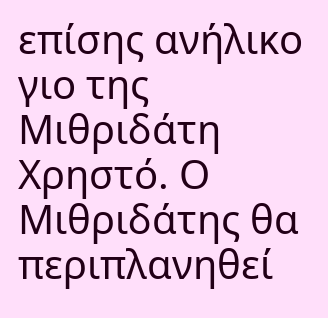επίσης ανήλικο γιο της Μιθριδάτη Χρηστό. Ο Μιθριδάτης θα περιπλανηθεί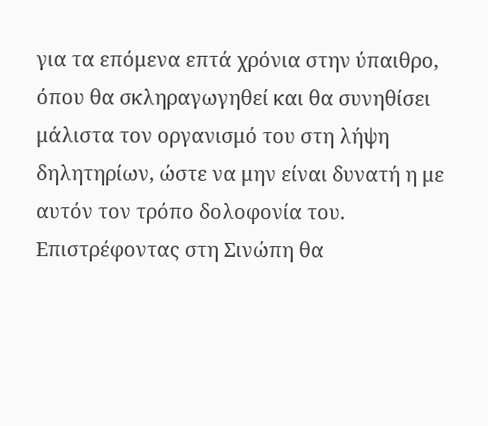για τα επόμενα επτά χρόνια στην ύπαιθρο, όπου θα σκληραγωγηθεί και θα συνηθίσει μάλιστα τον οργανισμό του στη λήψη δηλητηρίων, ώστε να μην είναι δυνατή η με αυτόν τον τρόπο δολοφονία του.
Επιστρέφοντας στη Σινώπη θα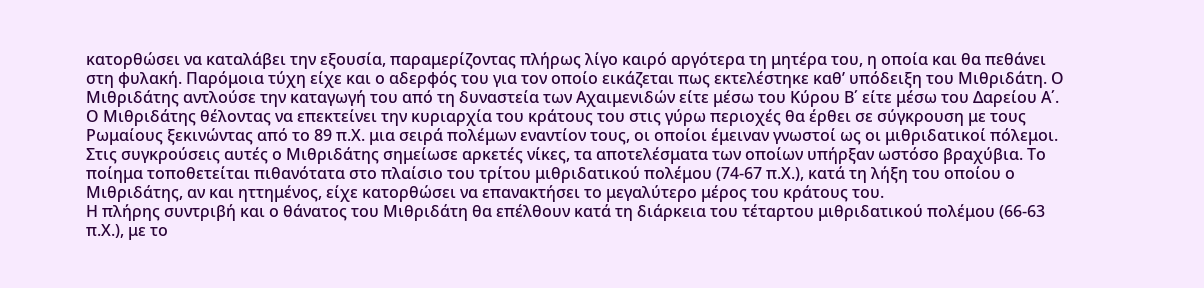κατορθώσει να καταλάβει την εξουσία, παραμερίζοντας πλήρως λίγο καιρό αργότερα τη μητέρα του, η οποία και θα πεθάνει στη φυλακή. Παρόμοια τύχη είχε και ο αδερφός του για τον οποίο εικάζεται πως εκτελέστηκε καθ’ υπόδειξη του Μιθριδάτη. Ο Μιθριδάτης αντλούσε την καταγωγή του από τη δυναστεία των Αχαιμενιδών είτε μέσω του Κύρου Β΄ είτε μέσω του Δαρείου Α΄.
Ο Μιθριδάτης θέλοντας να επεκτείνει την κυριαρχία του κράτους του στις γύρω περιοχές θα έρθει σε σύγκρουση με τους Ρωμαίους ξεκινώντας από το 89 π.Χ. μια σειρά πολέμων εναντίον τους, οι οποίοι έμειναν γνωστοί ως οι μιθριδατικοί πόλεμοι. Στις συγκρούσεις αυτές ο Μιθριδάτης σημείωσε αρκετές νίκες, τα αποτελέσματα των οποίων υπήρξαν ωστόσο βραχύβια. Το ποίημα τοποθετείται πιθανότατα στο πλαίσιο του τρίτου μιθριδατικού πολέμου (74-67 π.Χ.), κατά τη λήξη του οποίου ο Μιθριδάτης, αν και ηττημένος, είχε κατορθώσει να επανακτήσει το μεγαλύτερο μέρος του κράτους του.
Η πλήρης συντριβή και ο θάνατος του Μιθριδάτη θα επέλθουν κατά τη διάρκεια του τέταρτου μιθριδατικού πολέμου (66-63 π.Χ.), με το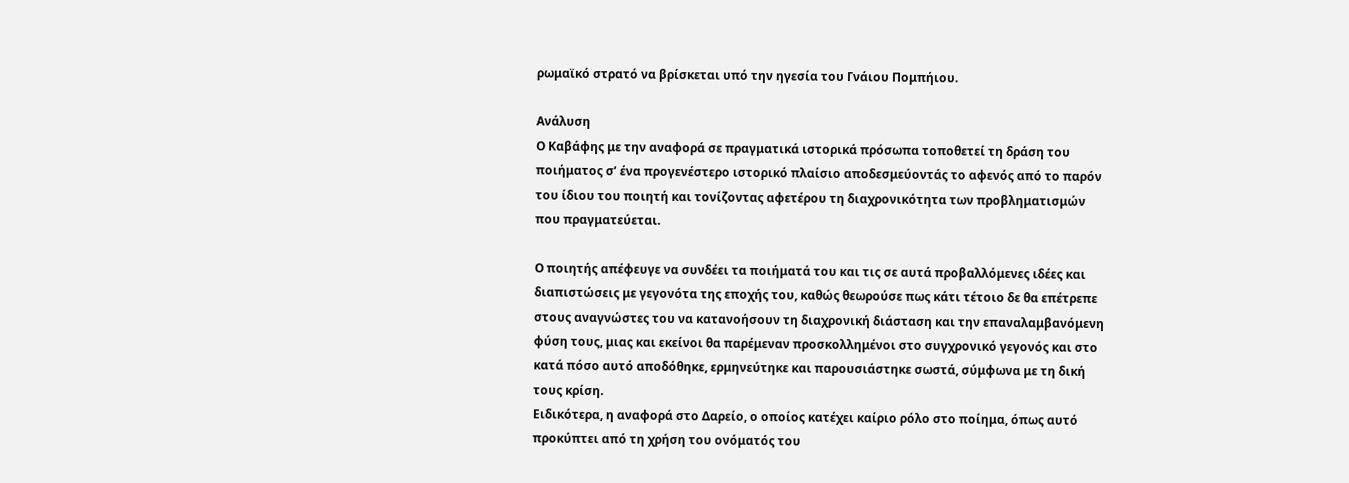ρωμαϊκό στρατό να βρίσκεται υπό την ηγεσία του Γνάιου Πομπήιου.

Ανάλυση
Ο Καβάφης με την αναφορά σε πραγματικά ιστορικά πρόσωπα τοποθετεί τη δράση του ποιήματος σ’ ένα προγενέστερο ιστορικό πλαίσιο αποδεσμεύοντάς το αφενός από το παρόν του ίδιου του ποιητή και τονίζοντας αφετέρου τη διαχρονικότητα των προβληματισμών που πραγματεύεται.

Ο ποιητής απέφευγε να συνδέει τα ποιήματά του και τις σε αυτά προβαλλόμενες ιδέες και διαπιστώσεις με γεγονότα της εποχής του, καθώς θεωρούσε πως κάτι τέτοιο δε θα επέτρεπε στους αναγνώστες του να κατανοήσουν τη διαχρονική διάσταση και την επαναλαμβανόμενη φύση τους, μιας και εκείνοι θα παρέμεναν προσκολλημένοι στο συγχρονικό γεγονός και στο κατά πόσο αυτό αποδόθηκε, ερμηνεύτηκε και παρουσιάστηκε σωστά, σύμφωνα με τη δική τους κρίση.
Ειδικότερα, η αναφορά στο Δαρείο, ο οποίος κατέχει καίριο ρόλο στο ποίημα, όπως αυτό προκύπτει από τη χρήση του ονόματός του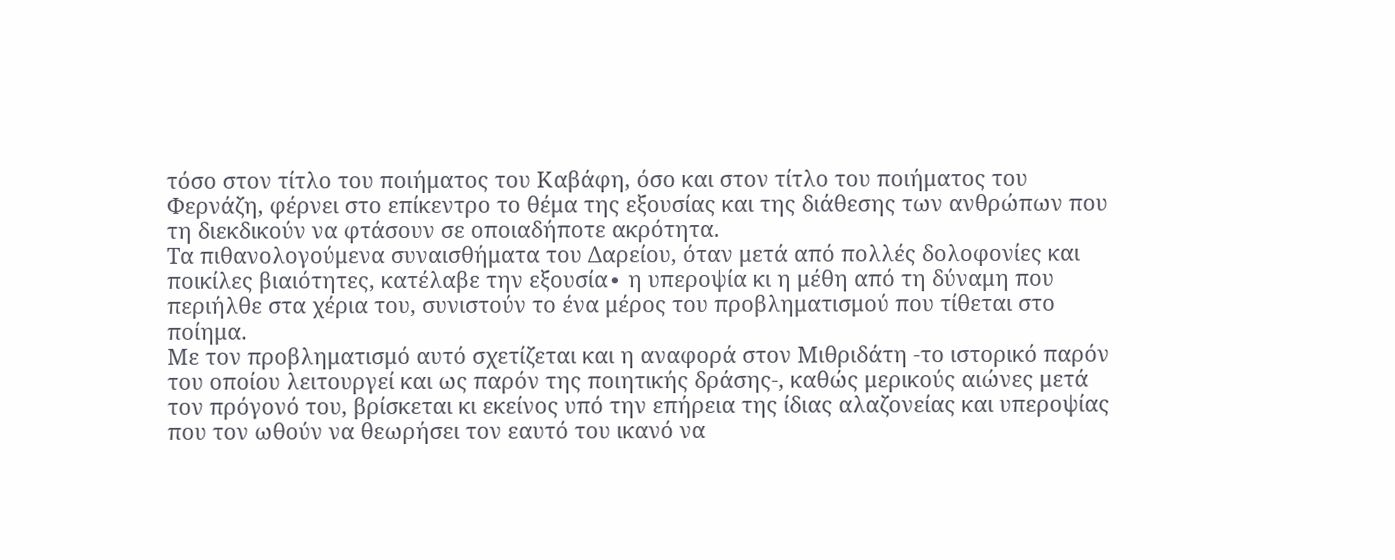τόσο στον τίτλο του ποιήματος του Καβάφη, όσο και στον τίτλο του ποιήματος του Φερνάζη, φέρνει στο επίκεντρο το θέμα της εξουσίας και της διάθεσης των ανθρώπων που τη διεκδικούν να φτάσουν σε οποιαδήποτε ακρότητα.
Τα πιθανολογούμενα συναισθήματα του Δαρείου, όταν μετά από πολλές δολοφονίες και ποικίλες βιαιότητες, κατέλαβε την εξουσία∙ η υπεροψία κι η μέθη από τη δύναμη που περιήλθε στα χέρια του, συνιστούν το ένα μέρος του προβληματισμού που τίθεται στο ποίημα.
Με τον προβληματισμό αυτό σχετίζεται και η αναφορά στον Μιθριδάτη -το ιστορικό παρόν του οποίου λειτουργεί και ως παρόν της ποιητικής δράσης-, καθώς μερικούς αιώνες μετά τον πρόγονό του, βρίσκεται κι εκείνος υπό την επήρεια της ίδιας αλαζονείας και υπεροψίας που τον ωθούν να θεωρήσει τον εαυτό του ικανό να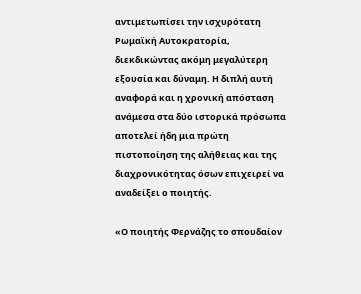αντιμετωπίσει την ισχυρότατη Ρωμαϊκή Αυτοκρατορία, διεκδικώντας ακόμη μεγαλύτερη εξουσία και δύναμη. Η διπλή αυτή αναφορά και η χρονική απόσταση ανάμεσα στα δύο ιστορικά πρόσωπα αποτελεί ήδη μια πρώτη πιστοποίηση της αλήθειας και της διαχρονικότητας όσων επιχειρεί να αναδείξει ο ποιητής.

«Ο ποιητής Φερνάζης το σπουδαίον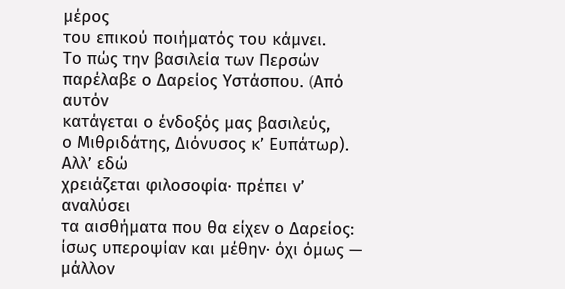μέρος
του επικού ποιήματός του κάμνει.
Το πώς την βασιλεία των Περσών
παρέλαβε ο Δαρείος Υστάσπου. (Aπό αυτόν
κατάγεται ο ένδοξός μας βασιλεύς,
ο Μιθριδάτης, Διόνυσος κ’ Ευπάτωρ). Aλλ’ εδώ
χρειάζεται φιλοσοφία· πρέπει ν’ αναλύσει
τα αισθήματα που θα είχεν ο Δαρείος:
ίσως υπεροψίαν και μέθην· όχι όμως — μάλλον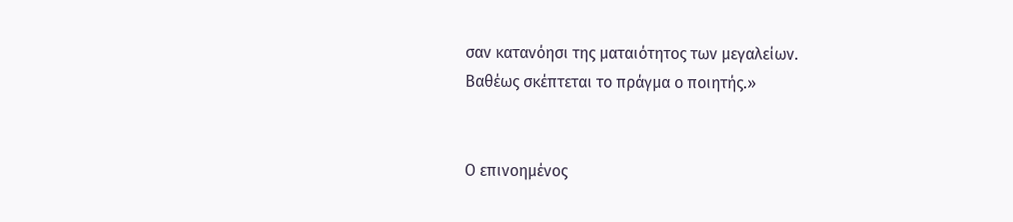σαν κατανόησι της ματαιότητος των μεγαλείων.
Βαθέως σκέπτεται το πράγμα ο ποιητής.»


Ο επινοημένος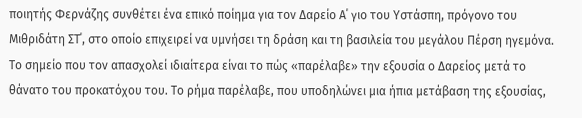ποιητής Φερνάζης συνθέτει ένα επικό ποίημα για τον Δαρείο Α΄ γιο του Υστάσπη, πρόγονο του Μιθριδάτη ΣΤ΄, στο οποίο επιχειρεί να υμνήσει τη δράση και τη βασιλεία του μεγάλου Πέρση ηγεμόνα.
Το σημείο που τον απασχολεί ιδιαίτερα είναι το πώς «παρέλαβε» την εξουσία ο Δαρείος μετά το θάνατο του προκατόχου του. Το ρήμα παρέλαβε, που υποδηλώνει μια ήπια μετάβαση της εξουσίας,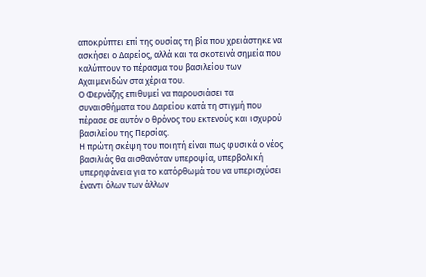αποκρύπτει επί της ουσίας τη βία που χρειάστηκε να ασκήσει ο Δαρείος, αλλά και τα σκοτεινά σημεία που καλύπτουν το πέρασμα του βασιλείου των Αχαιμενιδών στα χέρια του.
Ο Φερνάζης επιθυμεί να παρουσιάσει τα συναισθήματα του Δαρείου κατά τη στιγμή που πέρασε σε αυτόν ο θρόνος του εκτενούς και ισχυρού βασιλείου της Περσίας.
Η πρώτη σκέψη του ποιητή είναι πως φυσικά ο νέος βασιλιάς θα αισθανόταν υπεροψία, υπερβολική υπερηφάνεια για το κατόρθωμά του να υπερισχύσει έναντι όλων των άλλων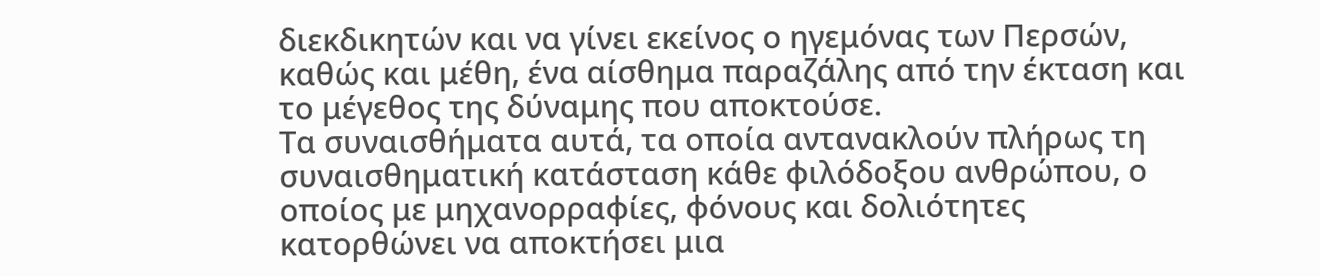διεκδικητών και να γίνει εκείνος ο ηγεμόνας των Περσών, καθώς και μέθη, ένα αίσθημα παραζάλης από την έκταση και το μέγεθος της δύναμης που αποκτούσε.
Τα συναισθήματα αυτά, τα οποία αντανακλούν πλήρως τη συναισθηματική κατάσταση κάθε φιλόδοξου ανθρώπου, ο οποίος με μηχανορραφίες, φόνους και δολιότητες κατορθώνει να αποκτήσει μια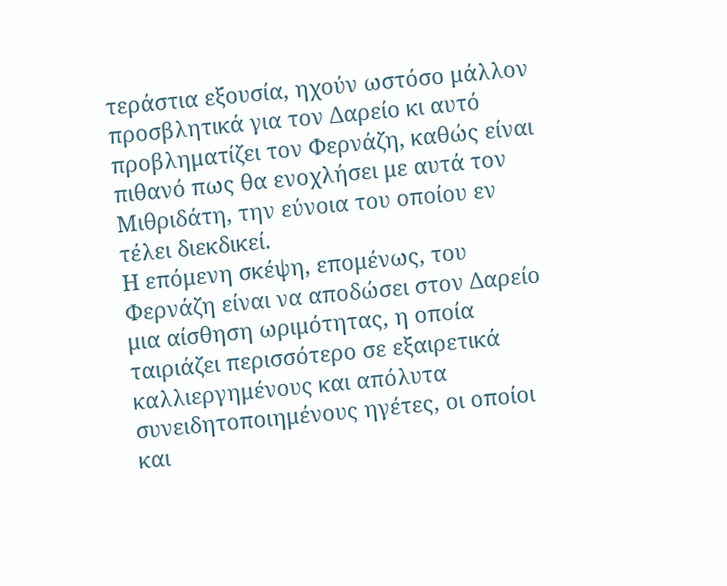τεράστια εξουσία, ηχούν ωστόσο μάλλον προσβλητικά για τον Δαρείο κι αυτό προβληματίζει τον Φερνάζη, καθώς είναι πιθανό πως θα ενοχλήσει με αυτά τον Μιθριδάτη, την εύνοια του οποίου εν τέλει διεκδικεί.
Η επόμενη σκέψη, επομένως, του Φερνάζη είναι να αποδώσει στον Δαρείο μια αίσθηση ωριμότητας, η οποία ταιριάζει περισσότερο σε εξαιρετικά καλλιεργημένους και απόλυτα συνειδητοποιημένους ηγέτες, οι οποίοι και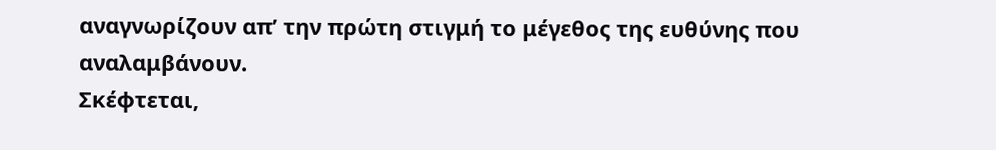αναγνωρίζουν απ’ την πρώτη στιγμή το μέγεθος της ευθύνης που αναλαμβάνουν.
Σκέφτεται,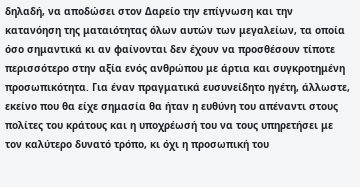δηλαδή, να αποδώσει στον Δαρείο την επίγνωση και την κατανόηση της ματαιότητας όλων αυτών των μεγαλείων, τα οποία όσο σημαντικά κι αν φαίνονται δεν έχουν να προσθέσουν τίποτε περισσότερο στην αξία ενός ανθρώπου με άρτια και συγκροτημένη προσωπικότητα. Για έναν πραγματικά ευσυνείδητο ηγέτη, άλλωστε, εκείνο που θα είχε σημασία θα ήταν η ευθύνη του απέναντι στους πολίτες του κράτους και η υποχρέωσή του να τους υπηρετήσει με τον καλύτερο δυνατό τρόπο, κι όχι η προσωπική του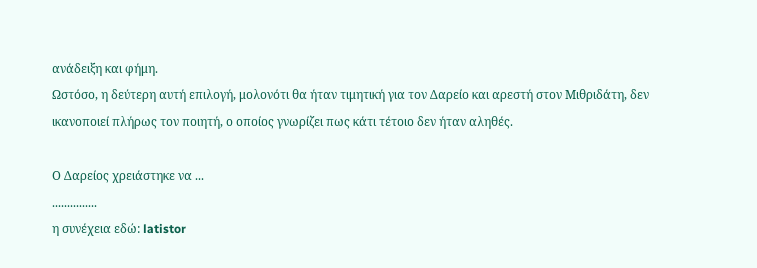ανάδειξη και φήμη.
Ωστόσο, η δεύτερη αυτή επιλογή, μολονότι θα ήταν τιμητική για τον Δαρείο και αρεστή στον Μιθριδάτη, δεν ικανοποιεί πλήρως τον ποιητή, ο οποίος γνωρίζει πως κάτι τέτοιο δεν ήταν αληθές.

Ο Δαρείος χρειάστηκε να ...
...............
η συνέχεια εδώ: latistor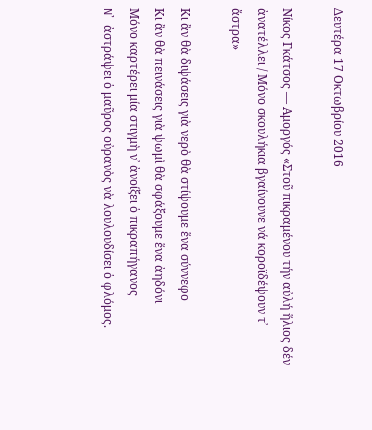Δευτέρα 17 Οκτωβρίου 2016

Νίκος Γκάτσος — Αμοργός «Στοῦ πικραμένου τήν αὐλή ἥλιος δέν ἀνατέλλει / Μόνο σκουλήκια βγαίνουνε νά κοροϊδέψουν τ᾿ ἄστρα»

Κι ἂν θὰ διψάσεις γιὰ νερὸ θὰ στίψουμε ἕνα σύννεφο
Κι ἂν θὰ πεινάσεις γιὰ ψωμὶ θὰ σφάξουμε ἕνα ἀηδόνι
Μόνο καρτέρει μία στιγμὴ ν᾿ ἀνοίξει ὁ πικραπήγανος
N᾿ ἀστράψει ὁ μαῦρος οὐρανὸς νὰ λουλουδίσει ὁ φλόμος.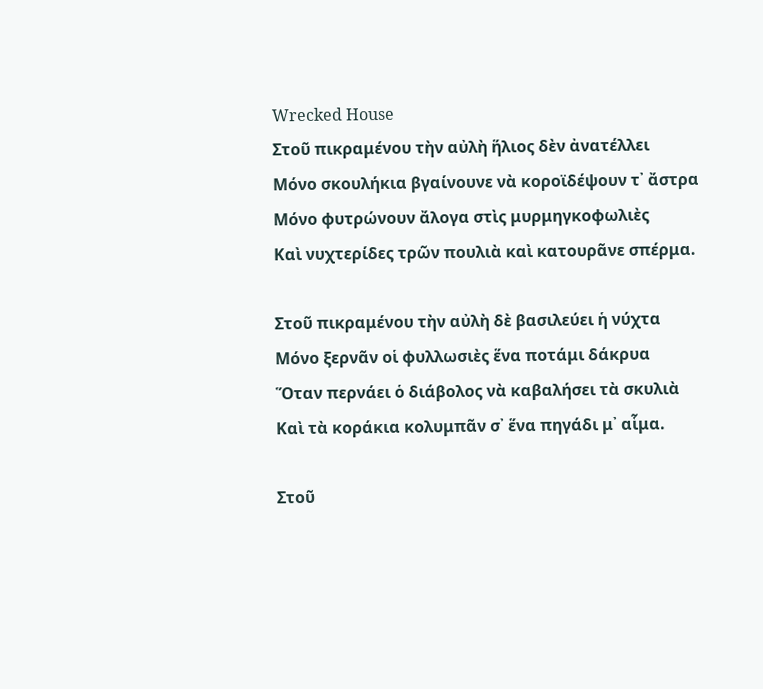Wrecked House
Στοῦ πικραμένου τὴν αὐλὴ ἥλιος δὲν ἀνατέλλει
Μόνο σκουλήκια βγαίνουνε νὰ κοροϊδέψουν τ᾿ ἄστρα
Μόνο φυτρώνουν ἄλογα στὶς μυρμηγκοφωλιὲς
Καὶ νυχτερίδες τρῶν πουλιὰ καὶ κατουρᾶνε σπέρμα.

Στοῦ πικραμένου τὴν αὐλὴ δὲ βασιλεύει ἡ νύχτα
Μόνο ξερνᾶν οἱ φυλλωσιὲς ἕνα ποτάμι δάκρυα
Ὅταν περνάει ὁ διάβολος νὰ καβαλήσει τὰ σκυλιὰ
Καὶ τὰ κοράκια κολυμπᾶν σ᾿ ἕνα πηγάδι μ᾿ αἷμα.

Στοῦ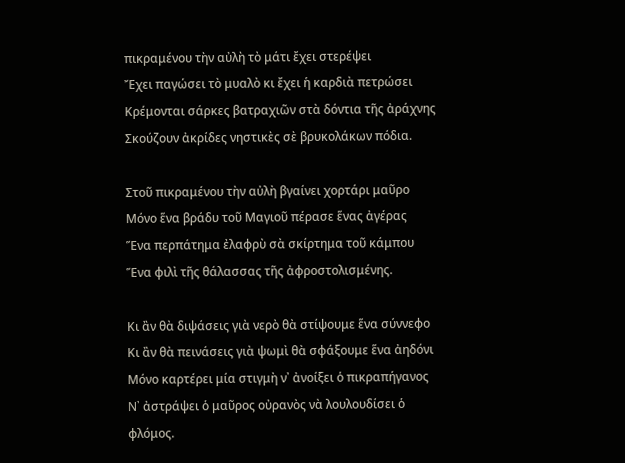πικραμένου τὴν αὐλὴ τὸ μάτι ἔχει στερέψει
Ἔχει παγώσει τὸ μυαλὸ κι ἔχει ἡ καρδιὰ πετρώσει
Κρέμονται σάρκες βατραχιῶν στὰ δόντια τῆς ἀράχνης
Σκούζουν ἀκρίδες νηστικὲς σὲ βρυκολάκων πόδια.

Στοῦ πικραμένου τὴν αὐλὴ βγαίνει χορτάρι μαῦρο
Μόνο ἕνα βράδυ τοῦ Μαγιοῦ πέρασε ἕνας ἀγέρας
Ἕνα περπάτημα ἐλαφρὺ σὰ σκίρτημα τοῦ κάμπου
Ἕνα φιλὶ τῆς θάλασσας τῆς ἀφροστολισμένης.

Κι ἂν θὰ διψάσεις γιὰ νερὸ θὰ στίψουμε ἕνα σύννεφο
Κι ἂν θὰ πεινάσεις γιὰ ψωμὶ θὰ σφάξουμε ἕνα ἀηδόνι
Μόνο καρτέρει μία στιγμὴ ν᾿ ἀνοίξει ὁ πικραπήγανος
N᾿ ἀστράψει ὁ μαῦρος οὐρανὸς νὰ λουλουδίσει ὁ φλόμος.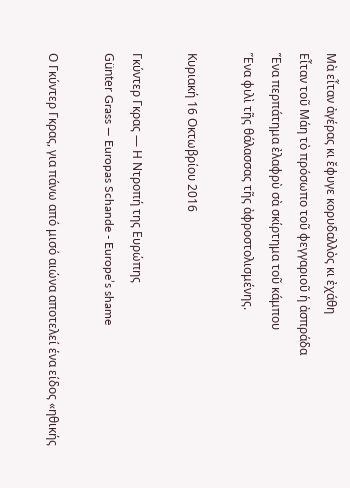Μὰ εἶταν ἀγέρας κι ἔφυγε κορυδαλλὸς κι ἐχάθη
Εἶταν τοῦ Μάη τὸ πρόσωπο τοῦ φεγγαριοῦ ἡ ἀσπράδα
Ἕνα περπάτημα ἐλαφρὺ σὰ σκίρτημα τοῦ κάμπου
Ἕνα φιλὶ τῆς θάλασσας τῆς ἀφροστολισμένης.

Κυριακή 16 Οκτωβρίου 2016

Γκύντερ Γκρας — Η Ντροπή της Ευρώπης
Günter Grass — Europas Schande - Europe’s shame

Ο Γκύντερ Γκρας, για πάνω από μισό αιώνα αποτελεί ένα είδος «ηθικής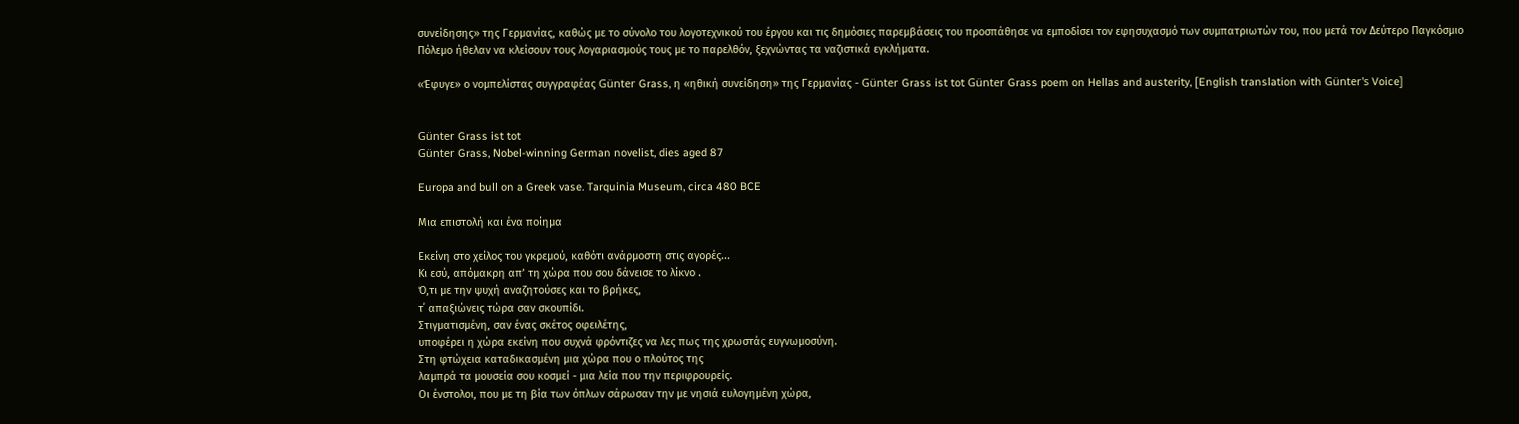συνείδησης» της Γερμανίας, καθώς με το σύνολο του λογοτεχνικού του έργου και τις δημόσιες παρεμβάσεις του προσπάθησε να εμποδίσει τον εφησυχασμό των συμπατριωτών του, που μετά τον Δεύτερο Παγκόσμιο Πόλεμο ήθελαν να κλείσουν τους λογαριασμούς τους με το παρελθόν, ξεχνώντας τα ναζιστικά εγκλήματα.

«Έφυγε» ο νομπελίστας συγγραφέας Günter Grass, η «ηθική συνείδηση» της Γερμανίας - Günter Grass ist tot Günter Grass poem on Hellas and austerity, [English translation with Günter's Voice]


Günter Grass ist tot
Günter Grass, Nobel-winning German novelist, dies aged 87

Europa and bull on a Greek vase. Tarquinia Museum, circa 480 BCE

Μια επιστολή και ένα ποίημα

Εκείνη στο χείλος του γκρεμού, καθότι ανάρμοστη στις αγορές...
Κι εσύ, απόμακρη απ’ τη χώρα που σου δάνεισε το λίκνο .
Ό,τι με την ψυχή αναζητούσες και το βρήκες,
τ΄ απαξιώνεις τώρα σαν σκουπίδι.
Στιγματισμένη, σαν ένας σκέτος οφειλέτης,
υποφέρει η χώρα εκείνη που συχνά φρόντιζες να λες πως της χρωστάς ευγνωμοσύνη.
Στη φτώχεια καταδικασμένη μια χώρα που ο πλούτος της
λαμπρά τα μουσεία σου κοσμεί - μια λεία που την περιφρουρείς.
Οι ένστολοι, που με τη βία των όπλων σάρωσαν την με νησιά ευλογημένη χώρα,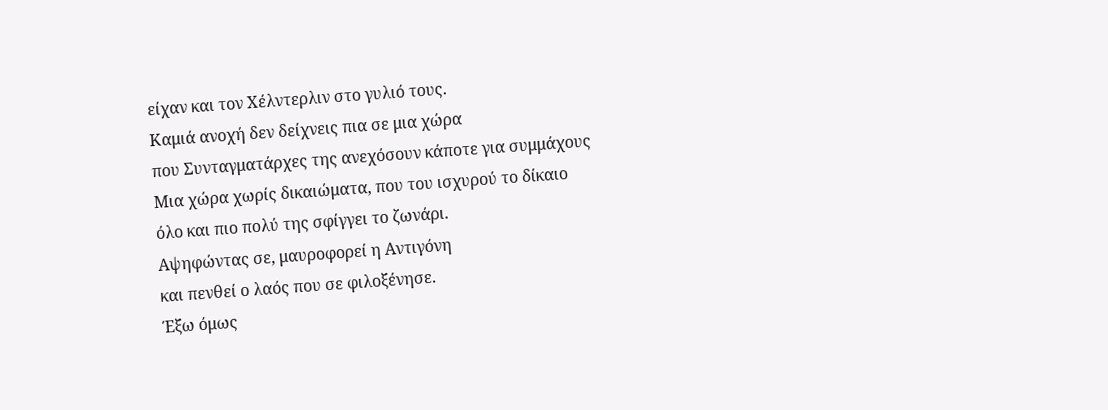είχαν και τον Χέλντερλιν στο γυλιό τους.
Καμιά ανοχή δεν δείχνεις πια σε μια χώρα
που Συνταγματάρχες της ανεχόσουν κάποτε για συμμάχους
Μια χώρα χωρίς δικαιώματα, που του ισχυρού το δίκαιο
όλο και πιο πολύ της σφίγγει το ζωνάρι.
Αψηφώντας σε, μαυροφορεί η Αντιγόνη
και πενθεί ο λαός που σε φιλοξένησε.
Έξω όμως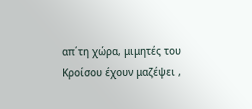απ΄τη χώρα, μιμητές του Κροίσου έχουν μαζέψει ,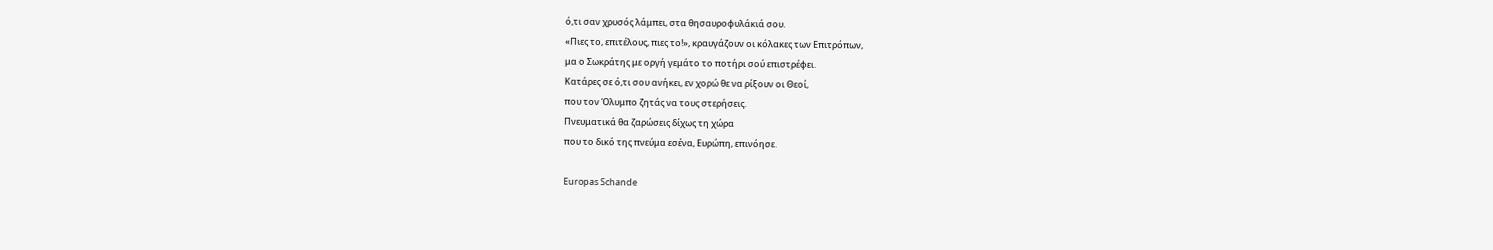ό,τι σαν χρυσός λάμπει, στα θησαυροφυλάκιά σου.
«Πιες το, επιτέλους, πιες το!», κραυγάζουν οι κόλακες των Επιτρόπων,
μα ο Σωκράτης με οργή γεμάτο το ποτήρι σού επιστρέφει.
Κατάρες σε ό,τι σου ανήκει, εν χορώ θε να ρίξουν οι Θεοί,
που τον Όλυμπο ζητάς να τους στερήσεις.
Πνευματικά θα ζαρώσεις δίχως τη χώρα
που το δικό της πνεύμα εσένα, Ευρώπη, επινόησε.

Europas Schande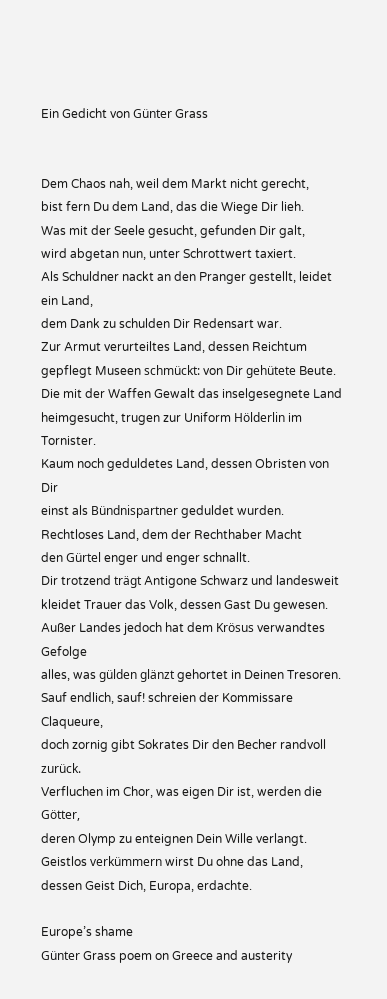Ein Gedicht von Günter Grass


Dem Chaos nah, weil dem Markt nicht gerecht,
bist fern Du dem Land, das die Wiege Dir lieh.
Was mit der Seele gesucht, gefunden Dir galt,
wird abgetan nun, unter Schrottwert taxiert.
Als Schuldner nackt an den Pranger gestellt, leidet ein Land,
dem Dank zu schulden Dir Redensart war.
Zur Armut verurteiltes Land, dessen Reichtum
gepflegt Museen schmückt: von Dir gehütete Beute.
Die mit der Waffen Gewalt das inselgesegnete Land
heimgesucht, trugen zur Uniform Hölderlin im Tornister.
Kaum noch geduldetes Land, dessen Obristen von Dir
einst als Bündnispartner geduldet wurden.
Rechtloses Land, dem der Rechthaber Macht
den Gürtel enger und enger schnallt.
Dir trotzend trägt Antigone Schwarz und landesweit
kleidet Trauer das Volk, dessen Gast Du gewesen.
Außer Landes jedoch hat dem Krösus verwandtes Gefolge
alles, was gülden glänzt gehortet in Deinen Tresoren.
Sauf endlich, sauf! schreien der Kommissare Claqueure,
doch zornig gibt Sokrates Dir den Becher randvoll zurück.
Verfluchen im Chor, was eigen Dir ist, werden die Götter,
deren Olymp zu enteignen Dein Wille verlangt.
Geistlos verkümmern wirst Du ohne das Land,
dessen Geist Dich, Europa, erdachte.

Europe’s shame
Günter Grass poem on Greece and austerity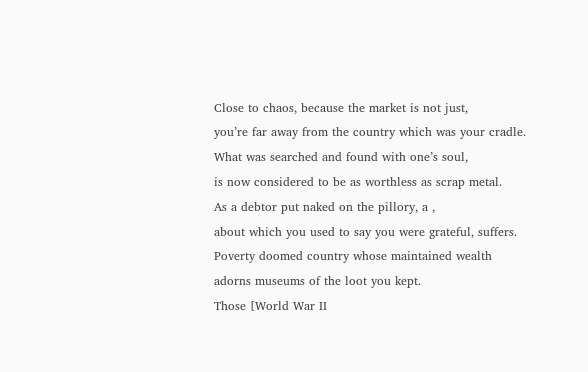Close to chaos, because the market is not just,
you’re far away from the country which was your cradle.
What was searched and found with one’s soul,
is now considered to be as worthless as scrap metal.
As a debtor put naked on the pillory, a ,
about which you used to say you were grateful, suffers.
Poverty doomed country whose maintained wealth
adorns museums of the loot you kept.
Those [World War II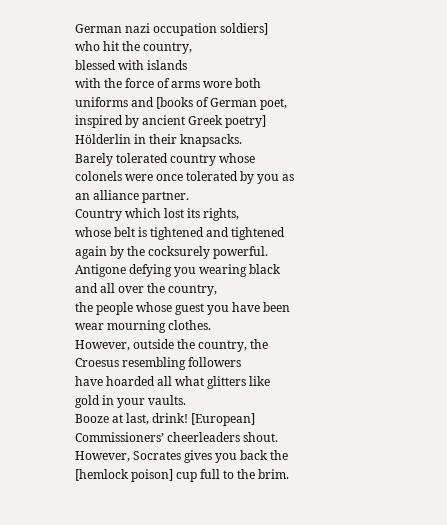German nazi occupation soldiers] who hit the country,
blessed with islands
with the force of arms wore both uniforms and [books of German poet, inspired by ancient Greek poetry] Hölderlin in their knapsacks.
Barely tolerated country whose colonels were once tolerated by you as an alliance partner.
Country which lost its rights,
whose belt is tightened and tightened again by the cocksurely powerful.
Antigone defying you wearing black and all over the country,
the people whose guest you have been wear mourning clothes.
However, outside the country, the Croesus resembling followers
have hoarded all what glitters like gold in your vaults.
Booze at last, drink! [European] Commissioners’ cheerleaders shout.
However, Socrates gives you back the [hemlock poison] cup full to the brim.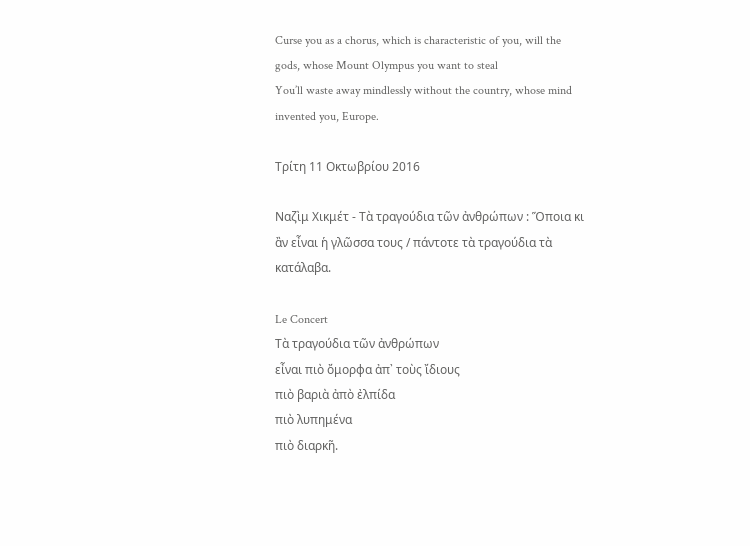Curse you as a chorus, which is characteristic of you, will the gods, whose Mount Olympus you want to steal
You’ll waste away mindlessly without the country, whose mind invented you, Europe.

Τρίτη 11 Οκτωβρίου 2016

Ναζὶμ Χικμέτ - Τὰ τραγούδια τῶν ἀνθρώπων : Ὅποια κι ἂν εἶναι ἡ γλῶσσα τους / πάντοτε τὰ τραγούδια τὰ κατάλαβα.

Le Concert
Τὰ τραγούδια τῶν ἀνθρώπων
εἶναι πιὸ ὄμορφα ἀπ᾿ τοὺς ἴδιους
πιὸ βαριὰ ἀπὸ ἐλπίδα
πιὸ λυπημένα
πιὸ διαρκῆ.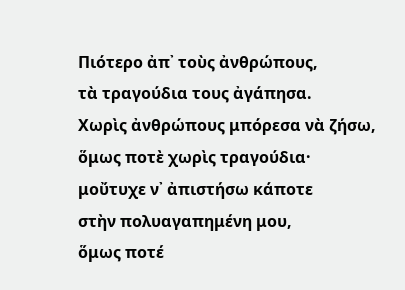Πιότερο ἀπ᾿ τοὺς ἀνθρώπους,
τὰ τραγούδια τους ἀγάπησα.
Χωρὶς ἀνθρώπους μπόρεσα νὰ ζήσω,
ὅμως ποτὲ χωρὶς τραγούδια·
μοὔτυχε ν᾿ ἀπιστήσω κάποτε
στὴν πολυαγαπημένη μου,
ὅμως ποτέ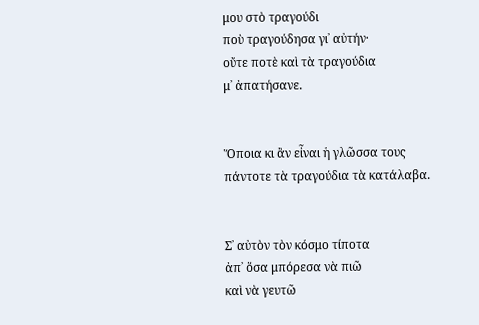μου στὸ τραγούδι
ποὺ τραγούδησα γι᾿ αὐτήν·
οὔτε ποτὲ καὶ τὰ τραγούδια
μ᾿ ἀπατήσανε.


Ὅποια κι ἂν εἶναι ἡ γλῶσσα τους
πάντοτε τὰ τραγούδια τὰ κατάλαβα.


Σ᾿ αὐτὸν τὸν κόσμο τίποτα
ἀπ᾿ ὅσα μπόρεσα νὰ πιῶ
καὶ νὰ γευτῶ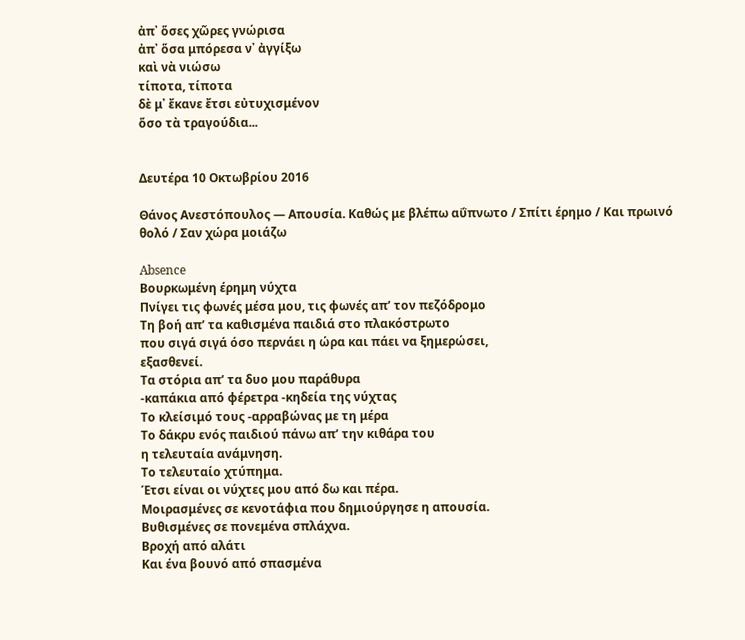ἀπ᾿ ὅσες χῶρες γνώρισα
ἀπ᾿ ὅσα μπόρεσα ν᾿ ἀγγίξω
καὶ νὰ νιώσω
τίποτα, τίποτα
δὲ μ᾿ ἔκανε ἔτσι εὐτυχισμένον
ὅσο τὰ τραγούδια...


Δευτέρα 10 Οκτωβρίου 2016

Θάνος Ανεστόπουλος — Απουσία. Καθώς με βλέπω αΰπνωτο / Σπίτι έρημο / Και πρωινό θολό / Σαν χώρα μοιάζω

Absence
Βουρκωμένη έρημη νύχτα
Πνίγει τις φωνές μέσα μου, τις φωνές απ’ τον πεζόδρομο
Τη βοή απ’ τα καθισμένα παιδιά στο πλακόστρωτο
που σιγά σιγά όσο περνάει η ώρα και πάει να ξημερώσει,
εξασθενεί.
Τα στόρια απ’ τα δυο μου παράθυρα
-καπάκια από φέρετρα -κηδεία της νύχτας
Το κλείσιμό τους -αρραβώνας με τη μέρα
Το δάκρυ ενός παιδιού πάνω απ’ την κιθάρα του
η τελευταία ανάμνηση.
Το τελευταίο χτύπημα.
Έτσι είναι οι νύχτες μου από δω και πέρα.
Μοιρασμένες σε κενοτάφια που δημιούργησε η απουσία.
Βυθισμένες σε πονεμένα σπλάχνα.
Βροχή από αλάτι
Και ένα βουνό από σπασμένα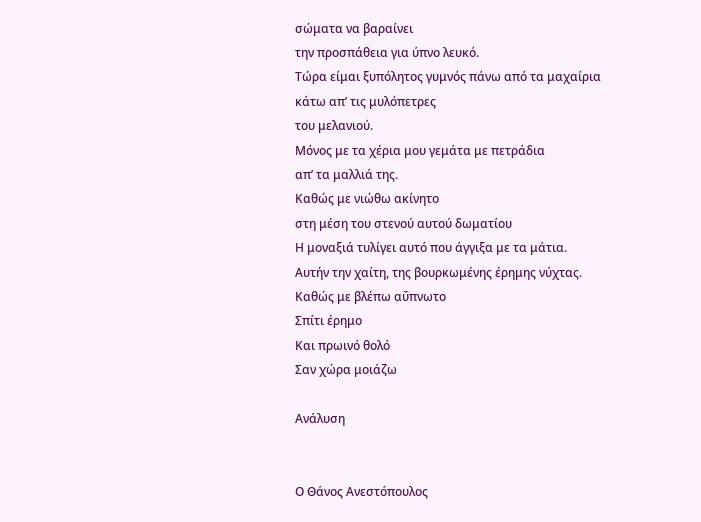σώματα να βαραίνει
την προσπάθεια για ύπνο λευκό.
Τώρα είμαι ξυπόλητος γυμνός πάνω από τα μαχαίρια
κάτω απ’ τις μυλόπετρες
του μελανιού.
Μόνος με τα χέρια μου γεμάτα με πετράδια
απ’ τα μαλλιά της.
Καθώς με νιώθω ακίνητο
στη μέση του στενού αυτού δωματίου
Η μοναξιά τυλίγει αυτό που άγγιξα με τα μάτια.
Αυτήν την χαίτη, της βουρκωμένης έρημης νύχτας.
Καθώς με βλέπω αΰπνωτο
Σπίτι έρημο
Και πρωινό θολό
Σαν χώρα μοιάζω

Ανάλυση


Ο Θάνος Ανεστόπουλος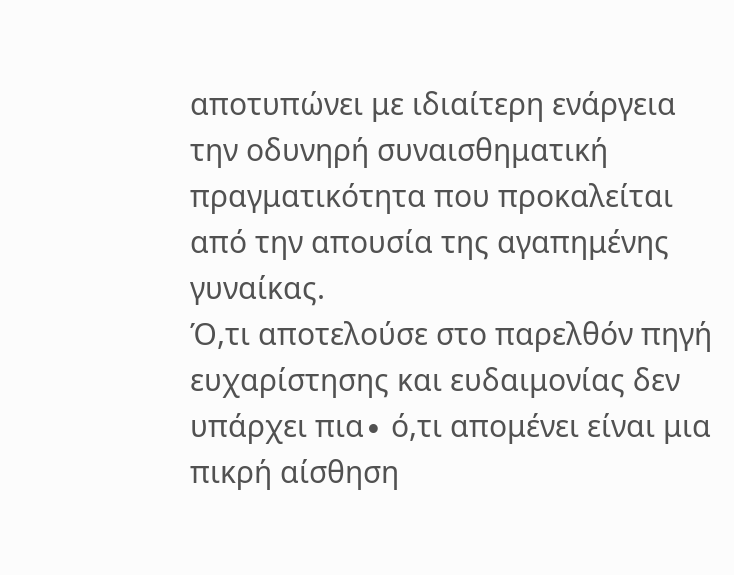αποτυπώνει με ιδιαίτερη ενάργεια την οδυνηρή συναισθηματική πραγματικότητα που προκαλείται από την απουσία της αγαπημένης γυναίκας.
Ό,τι αποτελούσε στο παρελθόν πηγή ευχαρίστησης και ευδαιμονίας δεν υπάρχει πια∙ ό,τι απομένει είναι μια πικρή αίσθηση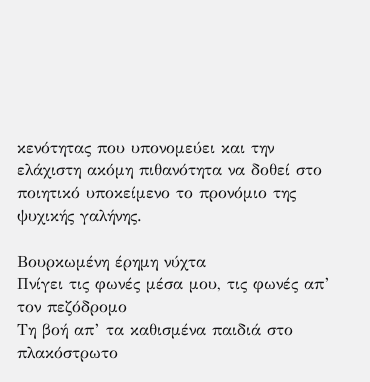κενότητας που υπονομεύει και την ελάχιστη ακόμη πιθανότητα να δοθεί στο ποιητικό υποκείμενο το προνόμιο της ψυχικής γαλήνης.

Βουρκωμένη έρημη νύχτα
Πνίγει τις φωνές μέσα μου, τις φωνές απ’ τον πεζόδρομο
Τη βοή απ’ τα καθισμένα παιδιά στο πλακόστρωτο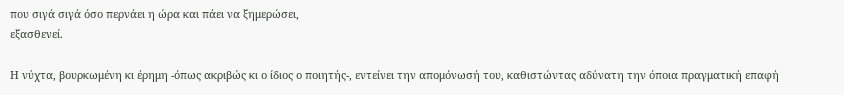που σιγά σιγά όσο περνάει η ώρα και πάει να ξημερώσει,
εξασθενεί.

Η νύχτα, βουρκωμένη κι έρημη -όπως ακριβώς κι ο ίδιος ο ποιητής-, εντείνει την απομόνωσή του, καθιστώντας αδύνατη την όποια πραγματική επαφή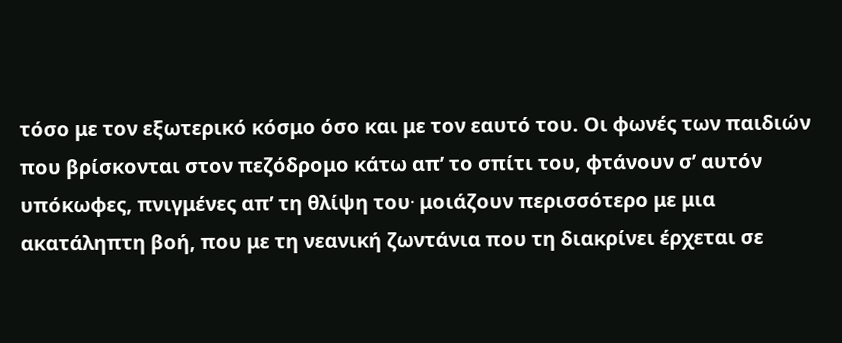τόσο με τον εξωτερικό κόσμο όσο και με τον εαυτό του. Οι φωνές των παιδιών που βρίσκονται στον πεζόδρομο κάτω απ’ το σπίτι του, φτάνουν σ’ αυτόν υπόκωφες, πνιγμένες απ’ τη θλίψη του∙ μοιάζουν περισσότερο με μια ακατάληπτη βοή, που με τη νεανική ζωντάνια που τη διακρίνει έρχεται σε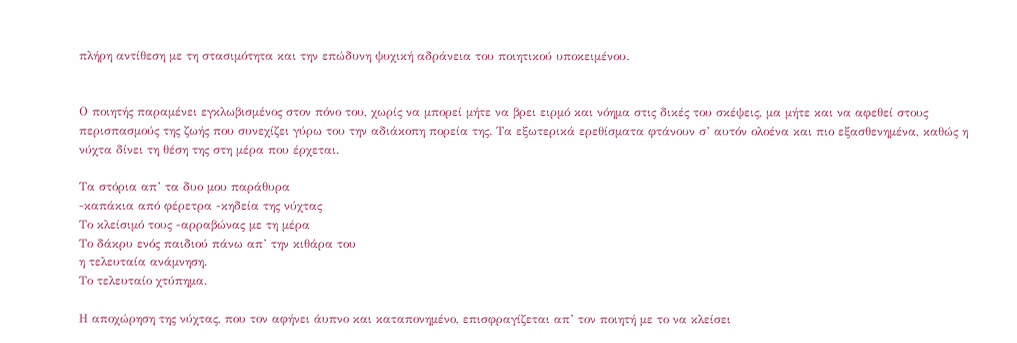πλήρη αντίθεση με τη στασιμότητα και την επώδυνη ψυχική αδράνεια του ποιητικού υποκειμένου.


Ο ποιητής παραμένει εγκλωβισμένος στον πόνο του, χωρίς να μπορεί μήτε να βρει ειρμό και νόημα στις δικές του σκέψεις, μα μήτε και να αφεθεί στους περισπασμούς της ζωής που συνεχίζει γύρω του την αδιάκοπη πορεία της. Τα εξωτερικά ερεθίσματα φτάνουν σ’ αυτόν ολοένα και πιο εξασθενημένα, καθώς η νύχτα δίνει τη θέση της στη μέρα που έρχεται.

Τα στόρια απ’ τα δυο μου παράθυρα
-καπάκια από φέρετρα -κηδεία της νύχτας
Το κλείσιμό τους -αρραβώνας με τη μέρα
Το δάκρυ ενός παιδιού πάνω απ’ την κιθάρα του
η τελευταία ανάμνηση.
Το τελευταίο χτύπημα.

Η αποχώρηση της νύχτας, που τον αφήνει άυπνο και καταπονημένο, επισφραγίζεται απ’ τον ποιητή με το να κλείσει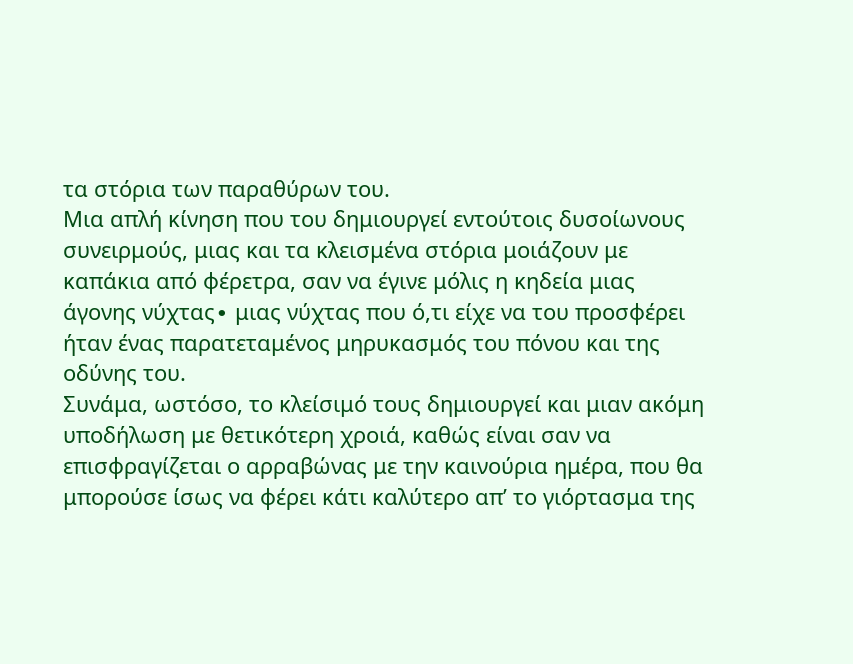τα στόρια των παραθύρων του.
Μια απλή κίνηση που του δημιουργεί εντούτοις δυσοίωνους συνειρμούς, μιας και τα κλεισμένα στόρια μοιάζουν με καπάκια από φέρετρα, σαν να έγινε μόλις η κηδεία μιας άγονης νύχτας∙ μιας νύχτας που ό,τι είχε να του προσφέρει ήταν ένας παρατεταμένος μηρυκασμός του πόνου και της οδύνης του.
Συνάμα, ωστόσο, το κλείσιμό τους δημιουργεί και μιαν ακόμη υποδήλωση με θετικότερη χροιά, καθώς είναι σαν να επισφραγίζεται ο αρραβώνας με την καινούρια ημέρα, που θα μπορούσε ίσως να φέρει κάτι καλύτερο απ’ το γιόρτασμα της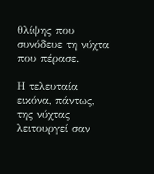θλίψης που συνόδευε τη νύχτα που πέρασε.

Η τελευταία εικόνα, πάντως, της νύχτας λειτουργεί σαν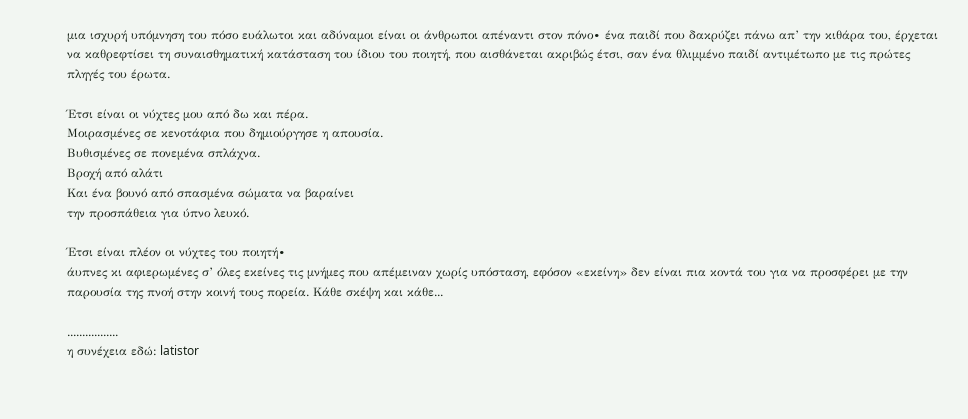μια ισχυρή υπόμνηση του πόσο ευάλωτοι και αδύναμοι είναι οι άνθρωποι απέναντι στον πόνο∙ ένα παιδί που δακρύζει πάνω απ’ την κιθάρα του, έρχεται να καθρεφτίσει τη συναισθηματική κατάσταση του ίδιου του ποιητή, που αισθάνεται ακριβώς έτσι, σαν ένα θλιμμένο παιδί αντιμέτωπο με τις πρώτες πληγές του έρωτα.

Έτσι είναι οι νύχτες μου από δω και πέρα.
Μοιρασμένες σε κενοτάφια που δημιούργησε η απουσία.
Βυθισμένες σε πονεμένα σπλάχνα.
Βροχή από αλάτι
Και ένα βουνό από σπασμένα σώματα να βαραίνει
την προσπάθεια για ύπνο λευκό.

Έτσι είναι πλέον οι νύχτες του ποιητή∙
άυπνες κι αφιερωμένες σ’ όλες εκείνες τις μνήμες που απέμειναν χωρίς υπόσταση, εφόσον «εκείνη» δεν είναι πια κοντά του για να προσφέρει με την παρουσία της πνοή στην κοινή τους πορεία. Κάθε σκέψη και κάθε...

.................
η συνέχεια εδώ: latistor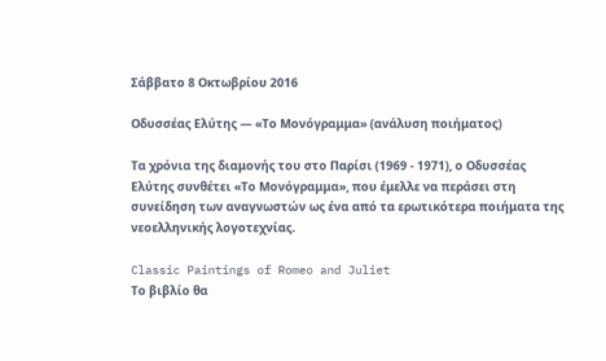Σάββατο 8 Οκτωβρίου 2016

Οδυσσέας Ελύτης — «Το Μονόγραμμα» (ανάλυση ποιήματος)

Τα χρόνια της διαμονής του στο Παρίσι (1969 - 1971), ο Οδυσσέας Ελύτης συνθέτει «Το Μονόγραμμα», που έμελλε να περάσει στη συνείδηση των αναγνωστών ως ένα από τα ερωτικότερα ποιήματα της νεοελληνικής λογοτεχνίας.

Classic Paintings of Romeo and Juliet
Το βιβλίο θα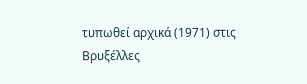τυπωθεί αρχικά (1971) στις Βρυξέλλες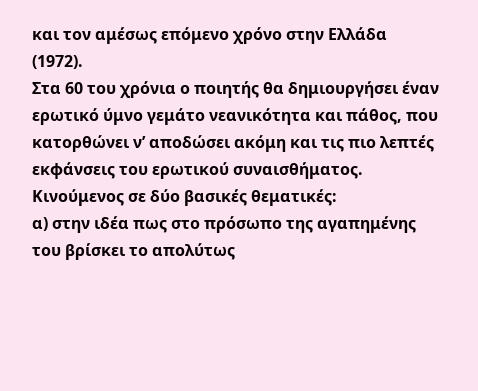και τον αμέσως επόμενο χρόνο στην Ελλάδα (1972).
Στα 60 του χρόνια ο ποιητής θα δημιουργήσει έναν ερωτικό ύμνο γεμάτο νεανικότητα και πάθος, που κατορθώνει ν’ αποδώσει ακόμη και τις πιο λεπτές εκφάνσεις του ερωτικού συναισθήματος.
Κινούμενος σε δύο βασικές θεματικές:
α) στην ιδέα πως στο πρόσωπο της αγαπημένης του βρίσκει το απολύτως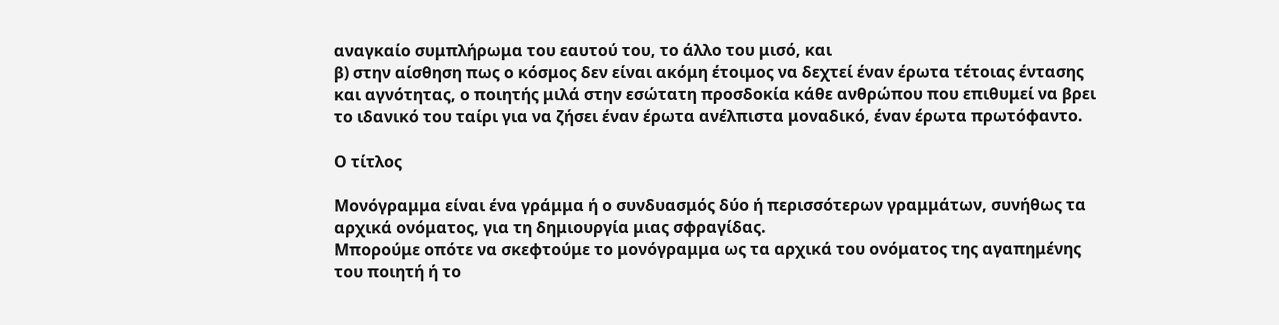αναγκαίο συμπλήρωμα του εαυτού του, το άλλο του μισό, και
β) στην αίσθηση πως ο κόσμος δεν είναι ακόμη έτοιμος να δεχτεί έναν έρωτα τέτοιας έντασης και αγνότητας, ο ποιητής μιλά στην εσώτατη προσδοκία κάθε ανθρώπου που επιθυμεί να βρει το ιδανικό του ταίρι για να ζήσει έναν έρωτα ανέλπιστα μοναδικό, έναν έρωτα πρωτόφαντο.

Ο τίτλος

Μονόγραμμα είναι ένα γράμμα ή ο συνδυασμός δύο ή περισσότερων γραμμάτων, συνήθως τα αρχικά ονόματος, για τη δημιουργία μιας σφραγίδας.
Μπορούμε οπότε να σκεφτούμε το μονόγραμμα ως τα αρχικά του ονόματος της αγαπημένης του ποιητή ή το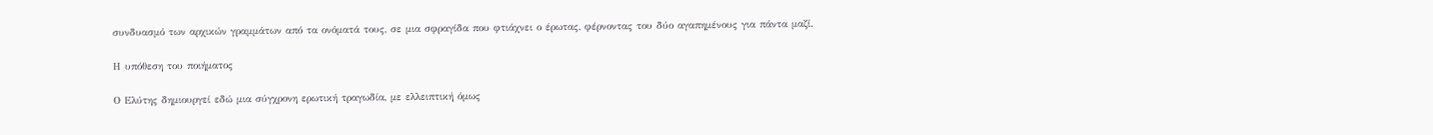συνδυασμό των αρχικών γραμμάτων από τα ονόματά τους, σε μια σφραγίδα που φτιάχνει ο έρωτας, φέρνοντας του δύο αγαπημένους για πάντα μαζί.

Η υπόθεση του ποιήματος

Ο Ελύτης δημιουργεί εδώ μια σύγχρονη ερωτική τραγωδία, με ελλειπτική όμως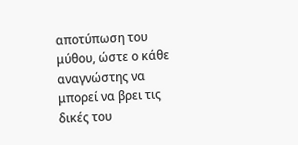αποτύπωση του μύθου, ώστε ο κάθε αναγνώστης να μπορεί να βρει τις δικές του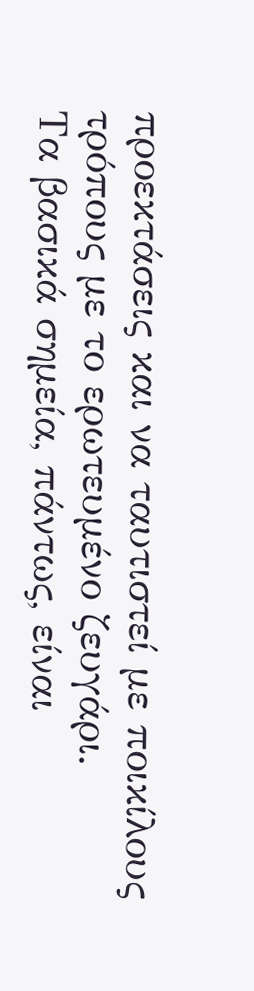προεκτάσεις και να ταυτιστεί με ποικίλους τρόπους με το ερωτευμένο ζευγάρι.
Τα βασικά σημεία, πάντως, είναι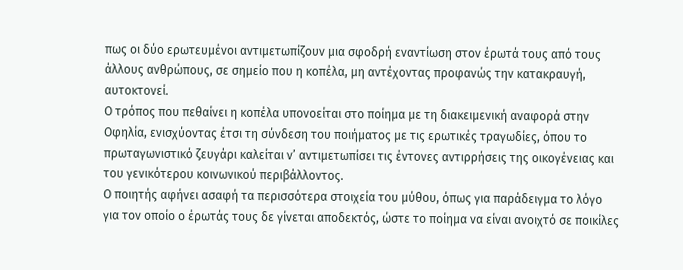πως οι δύο ερωτευμένοι αντιμετωπίζουν μια σφοδρή εναντίωση στον έρωτά τους από τους άλλους ανθρώπους, σε σημείο που η κοπέλα, μη αντέχοντας προφανώς την κατακραυγή, αυτοκτονεί.
Ο τρόπος που πεθαίνει η κοπέλα υπονοείται στο ποίημα με τη διακειμενική αναφορά στην Οφηλία, ενισχύοντας έτσι τη σύνδεση του ποιήματος με τις ερωτικές τραγωδίες, όπου το πρωταγωνιστικό ζευγάρι καλείται ν’ αντιμετωπίσει τις έντονες αντιρρήσεις της οικογένειας και του γενικότερου κοινωνικού περιβάλλοντος.
Ο ποιητής αφήνει ασαφή τα περισσότερα στοιχεία του μύθου, όπως για παράδειγμα το λόγο για τον οποίο ο έρωτάς τους δε γίνεται αποδεκτός, ώστε το ποίημα να είναι ανοιχτό σε ποικίλες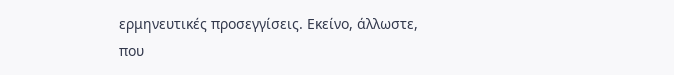ερμηνευτικές προσεγγίσεις. Εκείνο, άλλωστε, που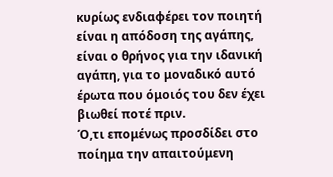κυρίως ενδιαφέρει τον ποιητή είναι η απόδοση της αγάπης, είναι ο θρήνος για την ιδανική αγάπη, για το μοναδικό αυτό έρωτα που όμοιός του δεν έχει βιωθεί ποτέ πριν.
Ό,τι επομένως προσδίδει στο ποίημα την απαιτούμενη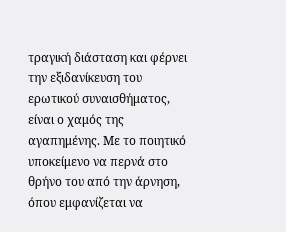τραγική διάσταση και φέρνει την εξιδανίκευση του ερωτικού συναισθήματος, είναι ο χαμός της αγαπημένης. Με το ποιητικό υποκείμενο να περνά στο θρήνο του από την άρνηση, όπου εμφανίζεται να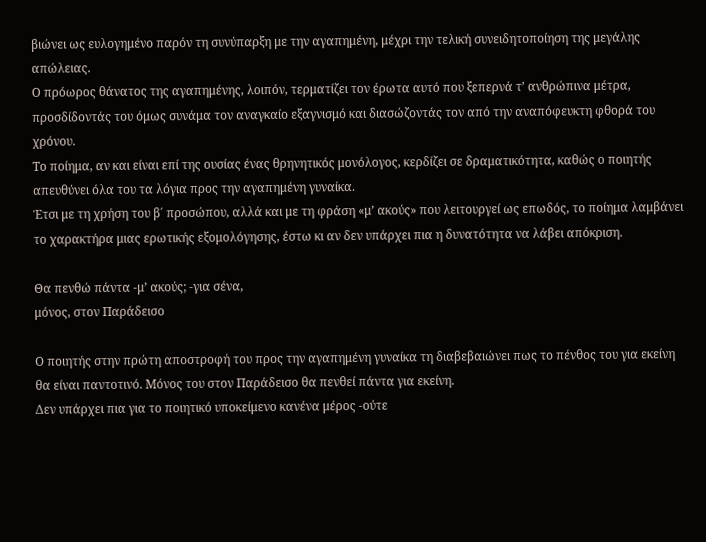βιώνει ως ευλογημένο παρόν τη συνύπαρξη με την αγαπημένη, μέχρι την τελική συνειδητοποίηση της μεγάλης απώλειας.
Ο πρόωρος θάνατος της αγαπημένης, λοιπόν, τερματίζει τον έρωτα αυτό που ξεπερνά τ’ ανθρώπινα μέτρα, προσδίδοντάς του όμως συνάμα τον αναγκαίο εξαγνισμό και διασώζοντάς τον από την αναπόφευκτη φθορά του χρόνου.
Το ποίημα, αν και είναι επί της ουσίας ένας θρηνητικός μονόλογος, κερδίζει σε δραματικότητα, καθώς ο ποιητής απευθύνει όλα του τα λόγια προς την αγαπημένη γυναίκα.
Έτσι με τη χρήση του β΄ προσώπου, αλλά και με τη φράση «μ’ ακούς» που λειτουργεί ως επωδός, το ποίημα λαμβάνει το χαρακτήρα μιας ερωτικής εξομολόγησης, έστω κι αν δεν υπάρχει πια η δυνατότητα να λάβει απόκριση.

Θα πενθώ πάντα -μ’ ακούς; -για σένα,
μόνος, στον Παράδεισο

Ο ποιητής στην πρώτη αποστροφή του προς την αγαπημένη γυναίκα τη διαβεβαιώνει πως το πένθος του για εκείνη θα είναι παντοτινό. Μόνος του στον Παράδεισο θα πενθεί πάντα για εκείνη.
Δεν υπάρχει πια για το ποιητικό υποκείμενο κανένα μέρος -ούτε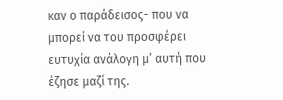καν ο παράδεισος- που να μπορεί να του προσφέρει ευτυχία ανάλογη μ’ αυτή που έζησε μαζί της.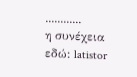............
η συνέχεια εδώ: latistor